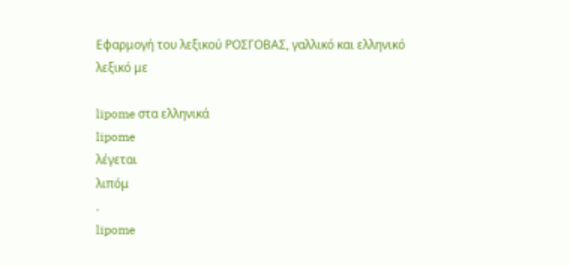Εφαρμογή του λεξικού ΡΟΣΓΟΒΑΣ, γαλλικό και ελληνικό λεξικό με

lipome στα ελληνικά
lipome
λέγεται
λιπόμ
.
lipome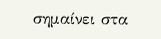σημαίνει στα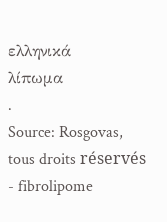ελληνικά
λίπωμα
.
Source: Rosgovas, tous droits réservés
- fibrolipome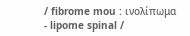/ fibrome mou : ινολίπωμα
- lipome spinal /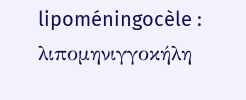lipoméningocèle : λιπομηνιγγοκήλη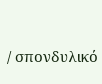/ σπονδυλικό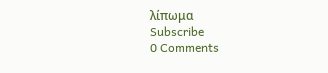λίπωμα
Subscribe
0 Comments